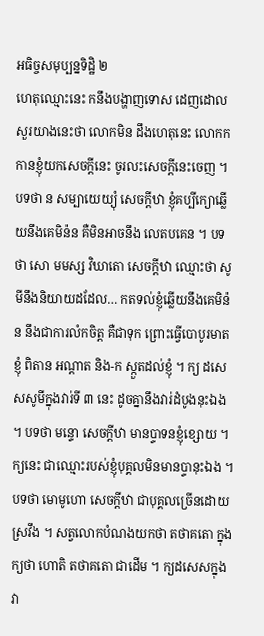អធិច្ចសមុប្បន្នទិដ្ឋិ ២
ហេតុឈ្មោះនេះ កនឹងបង្ហាញទោស ដេញដោលសួរយាងនេះថា លោកមិន ដឹងហេតុនេះ លោកកកានខ្ញុំយកសេចក្តីនេះ ចូរលះសេចក្តីនេះចេញ ។ បទថា ន សម្បាយេយ្យុំ សេចក្តីឋា ខ្ញុំគប្បីក្យោឆ្លើយនឹងគេមិន៉ន គឺមិនអាចនឹង លេតបគេន ។ បទថា សោ មមស្ស វិឃាតោ សេចក្តីឋា ឈ្មោះថា សូមីនឹងនិយាយដដែល… កតទល់ខ្ញុំឆ្លើយនឹងគេមិន៉ន នឹងជាការលំកចិត្ត គឺជាទុក ព្រោះធ្វើបោបូរមាតខ្ញុំ ពិតាន អណ្តាត និង-ក ស្កួតដល់ខ្ញុំ ។ ក្យ ដសេសសូមីក្នុងវារ់ទី ៣ នេះ ដូចគ្នានឹងវារ់ដំបូងនុះឯង ។ បទថា មន្ទោ សេចក្តីឋា មានប្ទាទនខ្ញុំខ្សោយ ។ ក្យនេះ ជាឈ្មោះរបស់ខ្ញុំបុគ្គលមិនមានប្ទានុះឯង ។ បទថា មោមូហោ សេចក្តីឋា ជាបុគ្គលច្រើនដោយស្រវឹង ។ សត្វលោកបំណងយកថា តថាគតោ ក្នុង ក្យថា ហោតិ តថាគតោ ជាដើម ។ ក្យដសេសក្នុងវា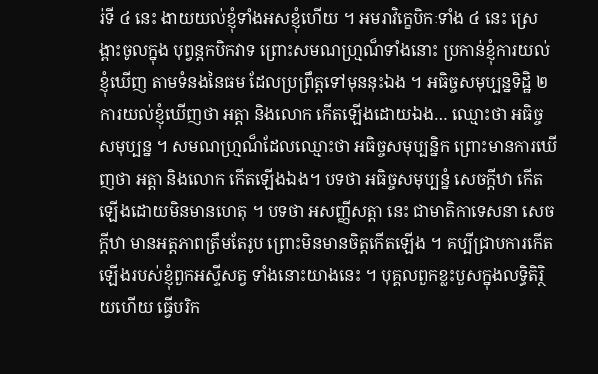រ់ទី ៤ នេះ ងាយយល់ខ្ញុំទាំងអសខ្ញុំហើយ ។ អមរាវិក្ខេបិកៈទាំង ៤ នេះ ស្រេង្ពាះចូលក្នុង បុព្វន្តកបិកវាទ ព្រោះសមណហ្ម្រណ៏ទាំងនោះ ប្រកាន់ខ្ញុំការយល់ខ្ញុំឃើញ តាមទំនងនៃធម ដែលប្រព្រឹត្តទៅមុននុះឯង ។ អធិច្ចសមុប្បន្នទិដ្ឋិ ២ ការយល់ខ្ញុំឃើញថា អត្តា និងលោក កើតឡើងដោយឯង… ឈ្មោះថា អធិច្ចសមុប្បន្ន ។ សមណហ្ម្រណ៏ដែលឈ្មោះថា អធិច្ចសមុប្បន្និក ព្រោះមានការឃើញថា អត្តា និងលោក កើតឡើងឯង។ បទថា អធិច្ចសមុប្បន្នំ សេចក្តីឋា កើតឡើងដោយមិនមានហេតុ ។ បទថា អសញ្ញីសត្តា នេះ ជាមាតិកាទេសនា សេចក្តីឋា មានអត្តភាពត្រឹមតែរូប ព្រោះមិនមានចិត្តកើតឡើង ។ គប្បីជ្រាបការកើតឡើងរបស់ខ្ញុំពួកអស្ទីសត្វ ទាំងនោះយាងនេះ ។ បុគ្គលពួកខ្លះបួសក្នុងលទ្ធិតិរ្ថិយហើយ ធ្វើបរិក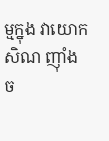ម្មក្នុង វាយោកសិណ ញ៉ាំងច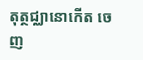តុត្ថជ្ឈានោកើត ចេញ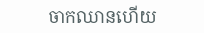ចាកឈានហើយ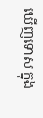ឃើញទោស ក្នុង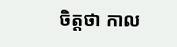ចិត្តថា កាល